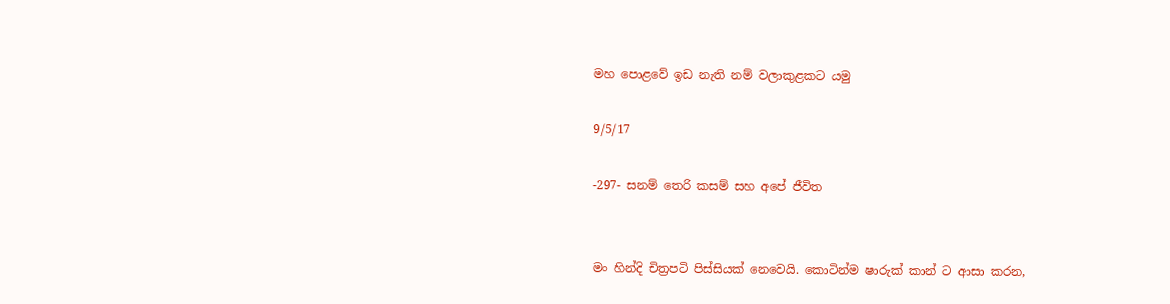මහ පොළවේ ඉඩ නැති නම් වලාකුළකට යමු

9/5/17

-297- සනම් තෙරි කසම් සහ අපේ ජීවිත


මං හින්දි චිත්‍රපටි පිස්සියක් නෙවෙයි. කොටින්ම ෂාරුක් කාන් ට ආසා කරන,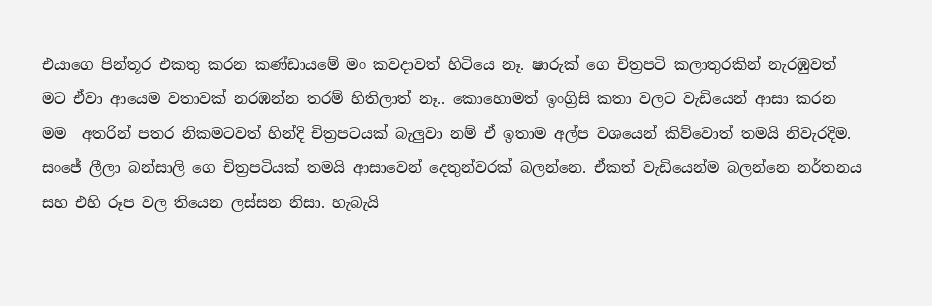එයාගෙ පින්තූර එකතු කරන කණ්ඩායමේ මං කවදාවත් හිටියෙ නෑ. ෂාරුක් ගෙ චිත්‍රපටි කලාතුරකින් නැරඹුවත් මට ඒවා ආයෙම වතාවක් නරඹන්න තරම් හිතිලාත් නෑ.. කොහොමත් ඉංග්‍රිසි කතා වලට වැඩියෙන් ආසා කරන මම  අතරින් පතර නිකමටවත් හින්දි චිත්‍රපටයක් බැලුවා නම් ඒ ඉතාම අල්ප වශයෙන් කිව්වොත් තමයි නිවැරදිම. සංජේ ලීලා බන්සාලි ගෙ චිත්‍රපටියක් තමයි ආසාවෙන් දෙතුන්වරක් බලන්නෙ. ඒකත් වැඩියෙන්ම බලන්නෙ නර්තනය සහ එහි රූප වල තියෙන ලස්සන නිසා. හැබැයි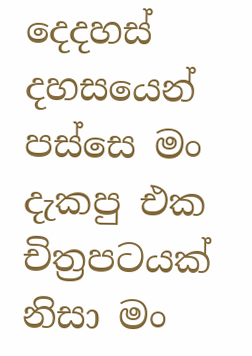දෙදහස් දහසයෙන් පස්සෙ මං දැකපු එක චිත්‍රපටයක් නිසා මං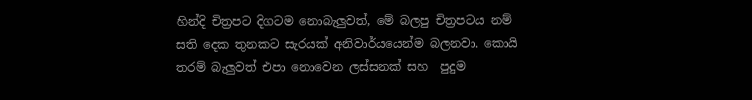හින්දි චිත්‍රපට දිගටම නොබැලුවත්, මේ බලපු චිත්‍රපටය නම් සති දෙක තුනකට සැරයක් අනිවාර්යයෙන්ම බලනවා. කොයි තරම් බැලුවත් එපා නොවෙන ලස්සනක් සහ  පුදුම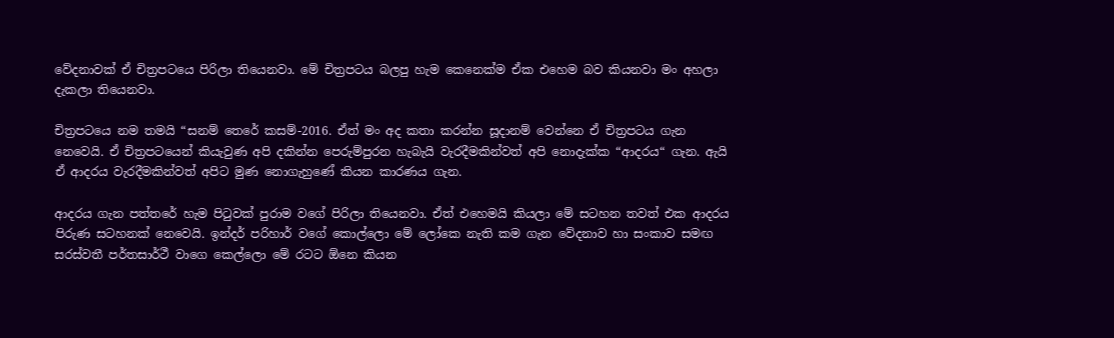වේදනාවක් ඒ චිත්‍රපටයෙ පිරිලා තියෙනවා. මේ චිත්‍රපටය බලපු හැම කෙනෙක්ම ඒක එහෙම බව කියනවා මං අහලා දැකලා තියෙනවා.

චිත්‍රපටයෙ නම තමයි “සනම් තෙරේ කසම්-2016. ඒත් මං අද කතා කරන්න සූදානම් වෙන්නෙ ඒ චිත්‍රපටය ගැන නෙවෙයි. ඒ චිත්‍රපටයෙන් කියැවුණ අපි දකින්න පෙරුම්පුරන හැබැයි වැරදීමකින්වත් අපි නොදැක්ක “ආදරය“ ගැන. ඇයි ඒ ආදරය වැරදීමකින්වත් අපිට මුණ නොගැහුණේ කියන කාරණය ගැන.

ආදරය ගැන පත්තරේ හැම පිටුවක් පුරාම වගේ පිරිලා තියෙනවා. ඒත් එහෙමයි කියලා මේ සටහන තවත් එක ආදරය පිරුණ සටහනක් නෙවෙයි. ඉන්දර් පරිහාර් වගේ කොල්ලො මේ ලෝකෙ නැති කම ගැන වේදනාව හා සංකාව සමඟ සරස්වතී පර්තසාර්ථී වාගෙ කෙල්ලො මේ රටට ඕනෙ කියන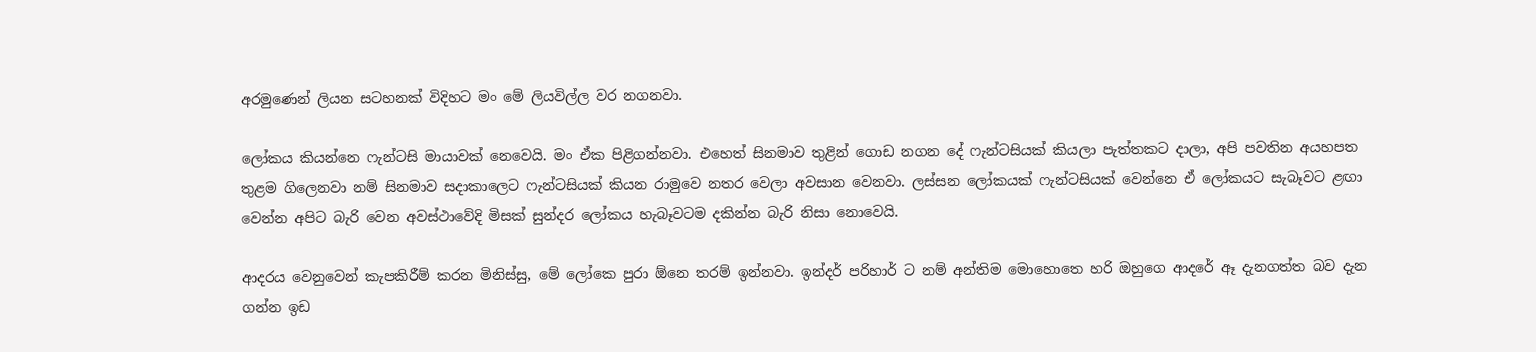අරමුණෙන් ලියන සටහනක් විදිහට මං මේ ලියවිල්ල වර නගනවා.

ලෝකය කියන්නෙ ෆැන්ටසි මායාවක් නෙවෙයි. මං ඒක පිළිගන්නවා. එහෙත් සිනමාව තුළින් ගොඩ නගන දේ ෆැන්ටසියක් කියලා පැත්තකට දාලා, අපි පවතින අයහපත තුළම ගිලෙනවා නම් සිනමාව සදාකාලෙට ෆැන්ටසියක් කියන රාමුවෙ නතර වෙලා අවසාන වෙනවා. ලස්සන ලෝකයක් ෆැන්ටසියක් වෙන්නෙ ඒ ලෝකයට සැබෑවට ළඟා වෙන්න අපිට බැරි වෙන අවස්ථාවේදි මිසක් සුන්දර ලෝකය හැබෑවටම දකින්න බැරි නිසා නොවෙයි.

ආදරය වෙනුවෙන් කැපකිරීම් කරන මිනිස්සු, මේ ලෝකෙ පුරා ඕනෙ තරම් ඉන්නවා. ඉන්දර් පරිහාර් ට නම් අන්තිම මොහොතෙ හරි ඔහුගෙ ආදරේ ඈ දැනගත්ත බව දැන ගන්න ඉඩ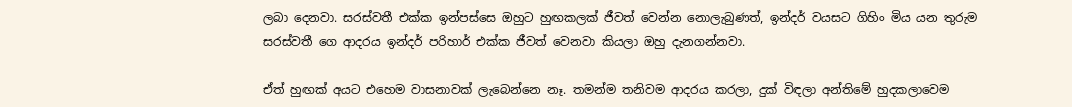ලබා දෙනවා. සරස්වතී එක්ක ඉන්පස්සෙ ඔහුට හුඟකලක් ජීවත් වෙන්න නොලැබුණත්, ඉන්දර් වයසට ගිහිං මිය යන තුරුම සරස්වතී ගෙ ආදරය ඉන්දර් පරිහාර් එක්ක ජීවත් වෙනවා කියලා ඔහු දැනගන්නවා.

ඒත් හුඟක් අයට එහෙම වාසනාවක් ලැබෙන්නෙ නෑ. තමන්ම තනිවම ආදරය කරලා, දුක් විඳලා අන්තිමේ හුදකලාවෙම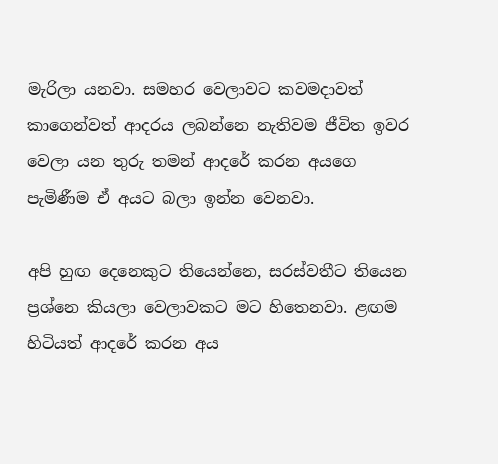මැරිලා යනවා. සමහර වෙලාවට කවමදාවත් කාගෙන්වත් ආදරය ලබන්නෙ නැතිවම ජීවිත ඉවර වෙලා යන තුරු තමන් ආදරේ කරන අයගෙ පැමිණීම ඒ අයට බලා ඉන්න වෙනවා.

අපි හුඟ දෙනෙකුට තියෙන්නෙ, සරස්වතීට තියෙන ප්‍රශ්නෙ කියලා වෙලාවකට මට හිතෙනවා. ළඟම හිටියත් ආදරේ කරන අය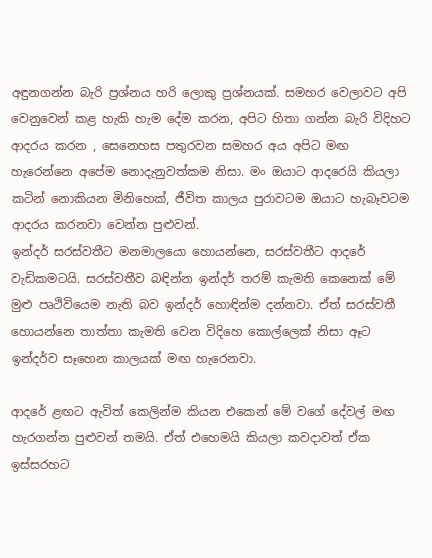අඳුනගන්න බැරි ප්‍රශ්නය හරි ලොකු ප්‍රශ්නයක්. සමහර වෙලාවට අපි වෙනුවෙන් කළ හැකි හැම දේම කරන, අපිට හිතා ගන්න බැරි විදිහට ආදරය කරන , සෙනෙහස පතුරවන සමහර අය අපිට මඟ හැරෙන්නෙ අපේම නොදැනුවත්කම නිසා. මං ඔයාට ආදරෙයි කියලා කටින් නොකියන මිනිහෙක්, ජීවිත කාලය පුරාවටම ඔයාට හැබෑවටම ආදරය කරනවා වෙන්න පුළුවන්.
ඉන්දර් සරස්වතීට මනමාලයො හොයන්නෙ, සරස්වතීට ආදරේ වැඩිකමටයි. සරස්වතීව බඳින්න ඉන්දර් තරම් කැමති කෙනෙක් මේ මුළු පෘථිවියෙම නැති බව ඉන්දර් හොඳින්ම දන්නවා. ඒත් සරස්වතී හොයන්නෙ තාත්තා කැමති වෙන විදිහෙ කොල්ලෙක් නිසා ඈට ඉන්දර්ව සෑහෙන කාලයක් මඟ හැරෙනවා.

ආදරේ ළඟට ඇවිත් කෙලින්ම කියන එකෙන් මේ වගේ දේවල් මඟ හැරගන්න පුළුවන් තමයි. ඒත් එහෙමයි කියලා කවදාවත් ඒක ඉස්සරහට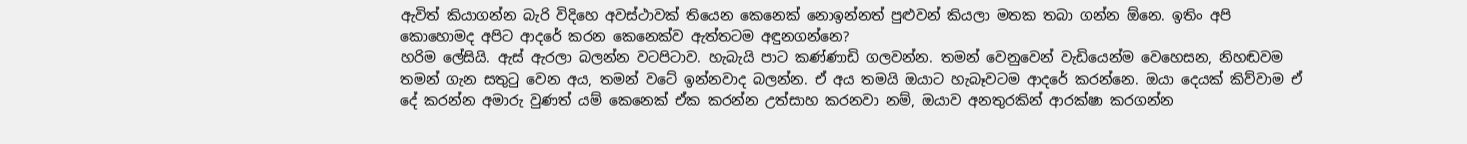ඇවිත් කියාගන්න බැරි විදිහෙ අවස්ථාවක් තියෙන කෙනෙක් නොඉන්නත් පුළුවන් කියලා මතක තබා ගන්න ඕනෙ. ඉතිං අපි කොහොමද අපිට ආදරේ කරන කෙනෙක්ව ඇත්තටම අඳුනගන්නෙ?
හරිම ලේසියි. ඇස් ඇරලා බලන්න වටපිටාව. හැබැයි පාට කණ්ණාඩි ගලවන්න. තමන් වෙනුවෙන් වැඩියෙන්ම වෙහෙසන, නිහඬවම තමන් ගැන සතුටු වෙන අය, තමන් වටේ ඉන්නවාද බලන්න. ඒ අය තමයි ඔයාට හැබෑවටම ආදරේ කරන්නෙ. ඔයා දෙයක් කිව්වාම ඒ දේ කරන්න අමාරු වුණත් යම් කෙනෙක් ඒක කරන්න උත්සාහ කරනවා නම්, ඔයාව අනතුරකින් ආරක්ෂා කරගන්න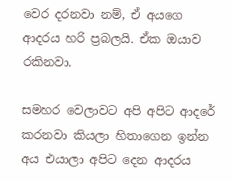වෙර දරනවා නම්, ඒ අයගෙ ආදරය හරි ප්‍රබලයි. ඒක ඔයාව රකිනවා.

සමහර වෙලාවට අපි අපිට ආදරේ කරනවා කියලා හිතාගෙන ඉන්න අය එයාලා අපිට දෙන ආදරය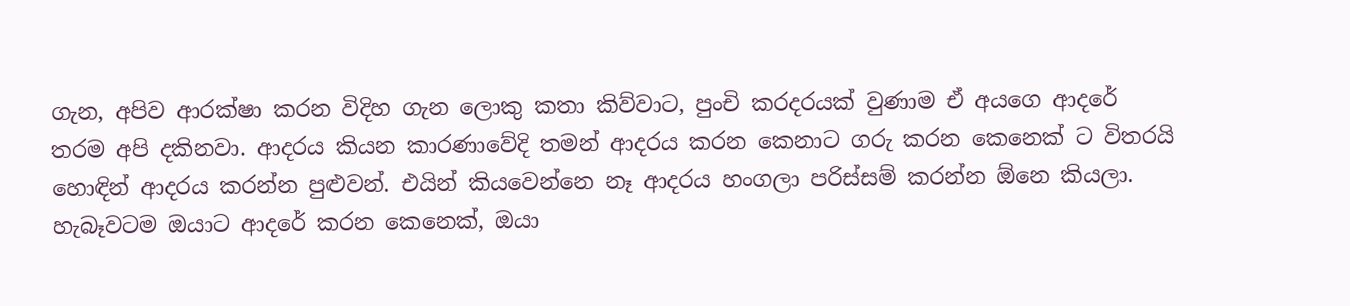ගැන, අපිව ආරක්ෂා කරන විදිහ ගැන ලොකු කතා කිව්වාට, පුංචි කරදරයක් වුණාම ඒ අයගෙ ආදරේ තරම අපි දකිනවා. ආදරය කියන කාරණාවේදි තමන් ආදරය කරන කෙනාට ගරු කරන කෙනෙක් ට විතරයි හොඳින් ආදරය කරන්න පුළුවන්. එයින් කියවෙන්නෙ නෑ ආදරය හංගලා පරිස්සම් කරන්න ඕනෙ කියලා. හැබෑවටම ඔයාට ආදරේ කරන කෙනෙක්, ඔයා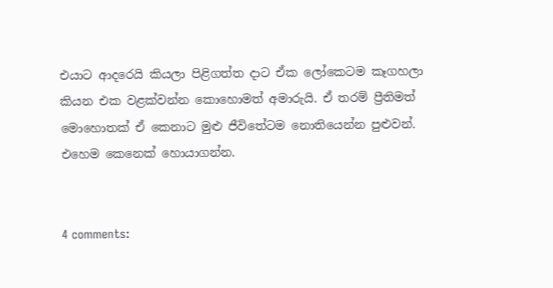එයාට ආදරෙයි කියලා පිළිගත්ත දාට ඒක ලෝකෙටම කෑගහලා කියන එක වළක්වන්න කොහොමත් අමාරුයි. ඒ තරම් ප්‍රීතිමත් මොහොතක් ඒ කෙනාට මුළු ජීවිතේටම නොතියෙන්න පුළුවන්. එහෙම කෙනෙක් හොයාගන්න.


4 comments: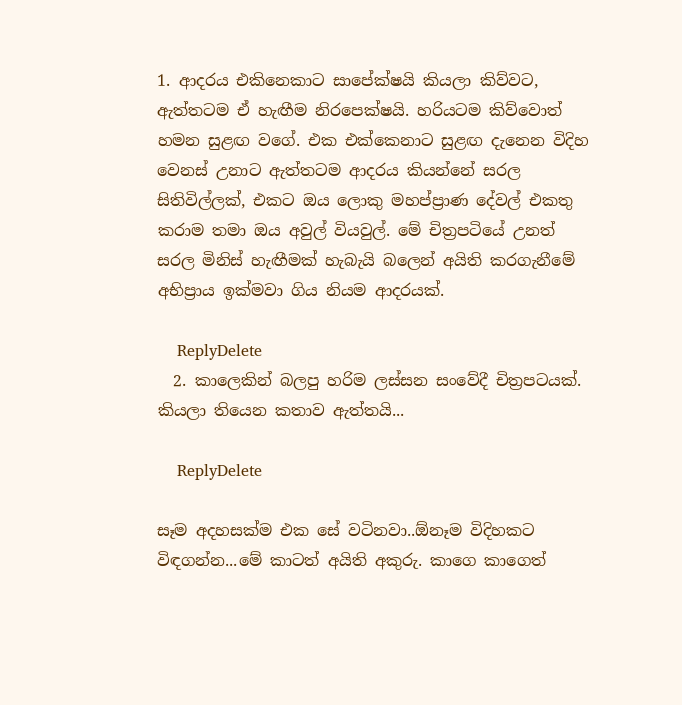1. ආදරය එකිනෙකාට සාපේක්ෂයි කියලා කිව්වට, ඇත්තටම ඒ හැඟීම නිරපෙක්ෂයි. හරියටම කිව්වොත් හමන සුළඟ වගේ. එක එක්කෙනාට සුළඟ දැනෙන විදිහ වෙනස් උනාට ඇත්තටම ආදරය කියන්නේ සරල සිතිවිල්ලක්, එකට ඔය ලොකු මහප්ප්‍රාණ දේවල් එකතු කරාම තමා ඔය අවුල් වියවුල්. මේ චිත්‍රපටියේ උනත් සරල මිනිස් හැඟීමක් හැබැයි බලෙන් අයිති කරගැනීමේ අභිප්‍රාය ඉක්මවා ගිය නියම ආදරයක්.

    ReplyDelete
  2. කාලෙකින් බලපු හරිම ලස්සන සංවේදී චිත්‍රපටයක්. කියලා තියෙන කතාව ඇත්තයි...

    ReplyDelete

සෑම අදහසක්ම එක සේ වටිනවා..ඕනෑම විදිහකට විඳගන්න...මේ කාටත් අයිති අකුරු. කාගෙ කාගෙත්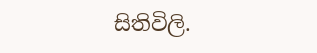සිතිවිලි.